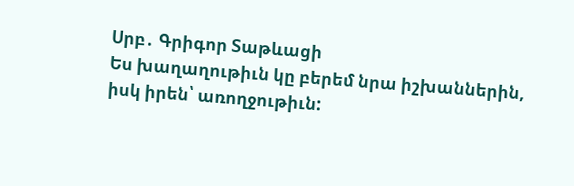Սրբ․ Գրիգոր Տաթևացի
Ես խաղաղութիւն կը բերեմ նրա իշխաններին, իսկ իրեն՝ առողջութիւն: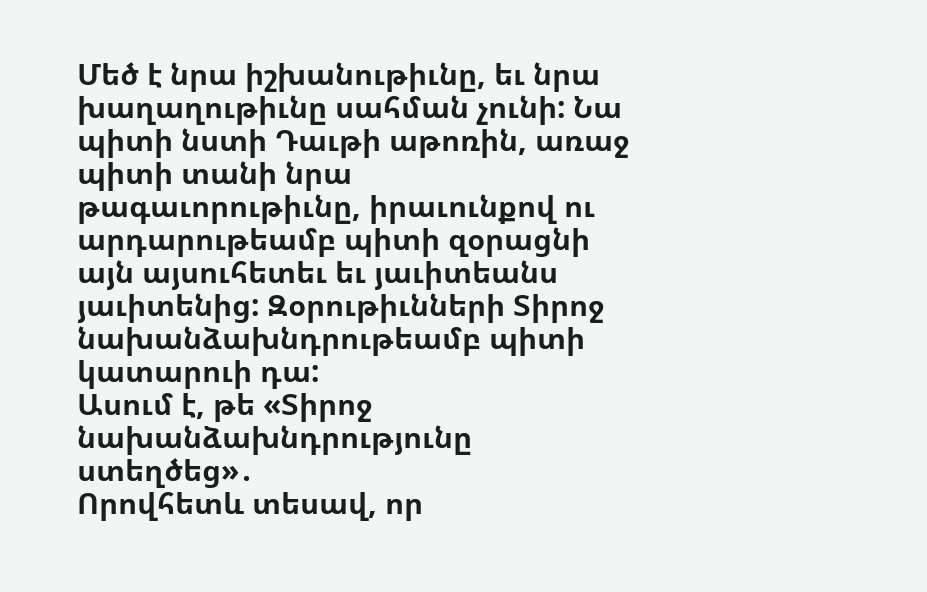Մեծ է նրա իշխանութիւնը, եւ նրա խաղաղութիւնը սահման չունի: Նա պիտի նստի Դաւթի աթոռին, առաջ պիտի տանի նրա թագաւորութիւնը, իրաւունքով ու արդարութեամբ պիտի զօրացնի այն այսուհետեւ եւ յաւիտեանս յաւիտենից: Զօրութիւնների Տիրոջ նախանձախնդրութեամբ պիտի կատարուի դա:
Ասում է, թե «Տիրոջ նախանձախնդրությունը ստեղծեց»․
Որովհետև տեսավ, որ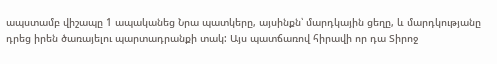ապստամբ վիշապը 1 ապականեց Նրա պատկերը, այսինքն՝ մարդկային ցեղը, և մարդկությանը դրեց իրեն ծառայելու պարտադրանքի տակ: Այս պատճառով հիրավի որ դա Տիրոջ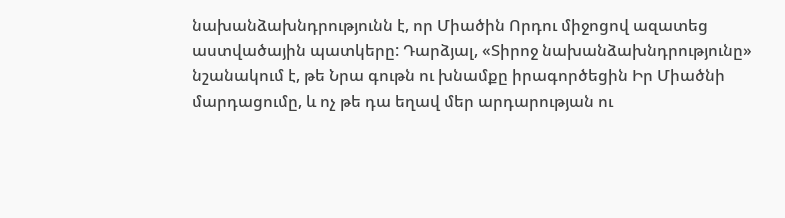նախանձախնդրությունն է, որ Միածին Որդու միջոցով ազատեց աստվածային պատկերը: Դարձյալ, «Տիրոջ նախանձախնդրությունը» նշանակում է, թե Նրա գութն ու խնամքը իրագործեցին Իր Միածնի մարդացումը, և ոչ թե դա եղավ մեր արդարության ու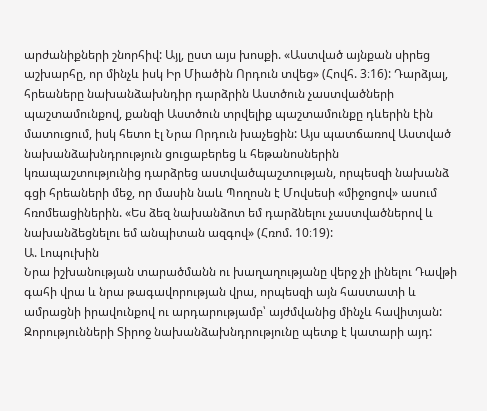արժանիքների շնորհիվ: Այլ, ըստ այս խոսքի. «Աստված այնքան սիրեց աշխարհը, որ մինչև իսկ Իր Միածին Որդուն տվեց» (Հովհ. 3։16): Դարձյալ, հրեաները նախանձախնդիր դարձրին Աստծուն չաստվածների պաշտամունքով, քանզի Աստծուն տրվելիք պաշտամունքը դևերին էին մատուցում, իսկ հետո էլ Նրա Որդուն խաչեցին: Այս պատճառով Աստված նախանձախնդրություն ցուցաբերեց և հեթանոսներին կռապաշտությունից դարձրեց աստվածպաշտության, որպեսզի նախանձ գցի հրեաների մեջ, որ մասին նաև Պողոսն է Մովսեսի «միջոցով» ասում հռոմեացիներին. «Ես ձեզ նախանձոտ եմ դարձնելու չաստվածներով և նախանձեցնելու եմ անպիտան ազգով» (Հռոմ. 10։19):
Ա. Լոպուխին
Նրա իշխանության տարածմանն ու խաղաղությանը վերջ չի լինելու Դավթի գահի վրա և նրա թագավորության վրա, որպեսզի այն հաստատի և ամրացնի իրավունքով ու արդարությամբ՝ այժմվանից մինչև հավիտյան: Զորությունների Տիրոջ նախանձախնդրությունը պետք է կատարի այդ: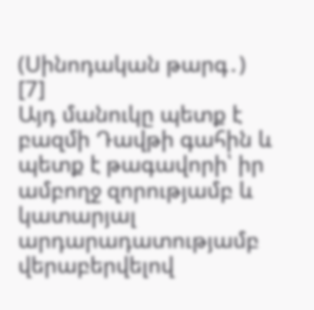(Սինոդական թարգ․) [7]
Այդ մանուկը պետք է բազմի Դավթի գահին և պետք է թագավորի՝ իր ամբողջ զորությամբ և կատարյալ արդարադատությամբ վերաբերվելով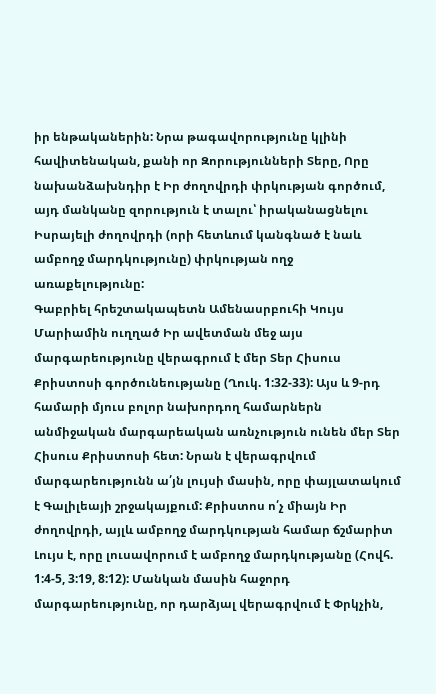իր ենթականերին: Նրա թագավորությունը կլինի հավիտենական, քանի որ Զորությունների Տերը, Որը նախանձախնդիր է Իր ժողովրդի փրկության գործում, այդ մանկանը զորություն է տալու՝ իրականացնելու Իսրայելի ժողովրդի (որի հետևում կանգնած է նաև ամբողջ մարդկությունը) փրկության ողջ առաքելությունը:
Գաբրիել հրեշտակապետն Ամենասրբուհի Կույս Մարիամին ուղղած Իր ավետման մեջ այս մարգարեությունը վերագրում է մեր Տեր Հիսուս Քրիստոսի գործունեությանը (Ղուկ. 1:32-33): Այս և 9-րդ համարի մյուս բոլոր նախորդող համարներն անմիջական մարգարեական առնչություն ունեն մեր Տեր Հիսուս Քրիստոսի հետ: Նրան է վերագրվում մարգարեությունն ա՛յն լույսի մասին, որը փայլատակում է Գալիլեայի շրջակայքում: Քրիստոս ո՛չ միայն Իր ժողովրդի, այլև ամբողջ մարդկության համար ճշմարիտ Լույս է, որը լուսավորում է ամբողջ մարդկությանը (Հովհ. 1:4-5, 3:19, 8:12): Մանկան մասին հաջորդ մարգարեությունը, որ դարձյալ վերագրվում է Փրկչին,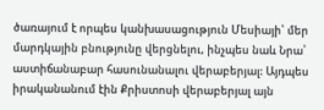ծառայում է որպես կանխասացություն Մեսիայի՝ մեր մարդկային բնությունը վերցնելու, ինչպես նաև Նրա՝ աստիճանաբար հասունանալու վերաբերյալ: Այդպես իրականանում էին Քրիստոսի վերաբերյալ այն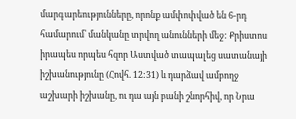մարգարեությունները, որոնք ամփոփված են 6-րդ համարում՝ մանկանը տրվող անունների մեջ: Քրիստոս իրապես որպես հզոր Աստված տապալեց սատանայի իշխանությունը (Հովհ. 12:31) և դարձավ ամբողջ աշխարի իշխանը, ու դա այն բանի շնորհիվ, որ Նրա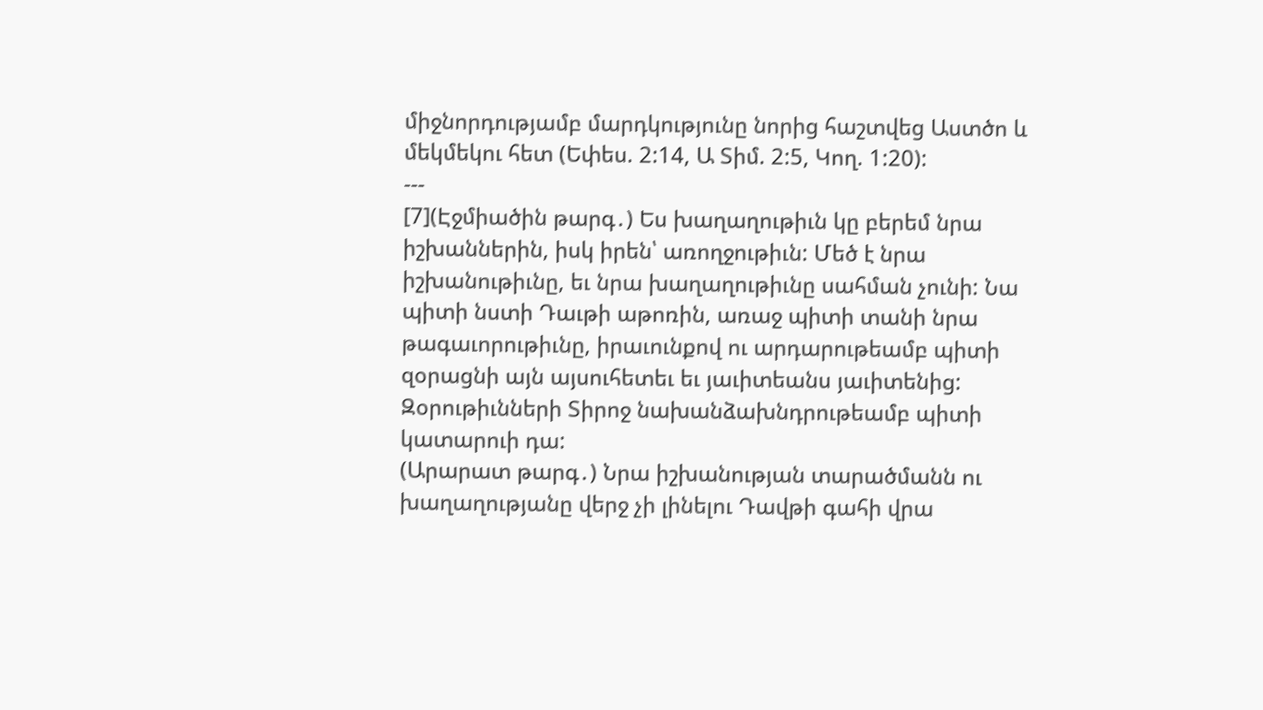միջնորդությամբ մարդկությունը նորից հաշտվեց Աստծո և մեկմեկու հետ (Եփես. 2:14, Ա Տիմ. 2:5, Կող. 1:20):
---
[7](Էջմիածին թարգ․) Ես խաղաղութիւն կը բերեմ նրա իշխաններին, իսկ իրեն՝ առողջութիւն: Մեծ է նրա իշխանութիւնը, եւ նրա խաղաղութիւնը սահման չունի: Նա պիտի նստի Դաւթի աթոռին, առաջ պիտի տանի նրա թագաւորութիւնը, իրաւունքով ու արդարութեամբ պիտի զօրացնի այն այսուհետեւ եւ յաւիտեանս յաւիտենից: Զօրութիւնների Տիրոջ նախանձախնդրութեամբ պիտի կատարուի դա:
(Արարատ թարգ․) Նրա իշխանության տարածմանն ու խաղաղությանը վերջ չի լինելու Դավթի գահի վրա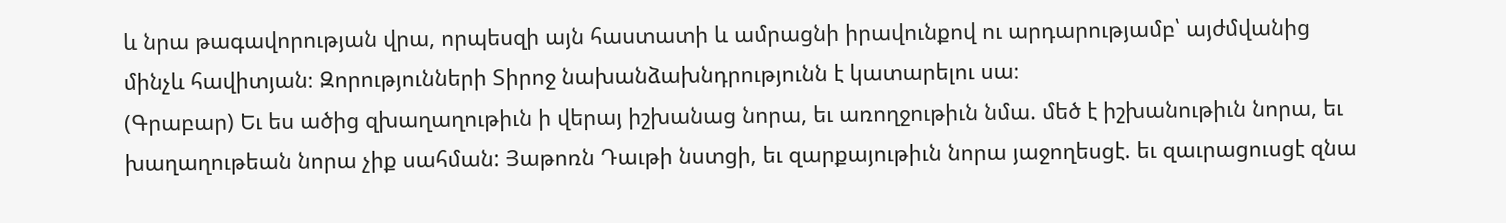և նրա թագավորության վրա, որպեսզի այն հաստատի և ամրացնի իրավունքով ու արդարությամբ՝ այժմվանից մինչև հավիտյան։ Զորությունների Տիրոջ նախանձախնդրությունն է կատարելու սա։
(Գրաբար) Եւ ես ածից զխաղաղութիւն ի վերայ իշխանաց նորա, եւ առողջութիւն նմա. մեծ է իշխանութիւն նորա, եւ խաղաղութեան նորա չիք սահման: Յաթոռն Դաւթի նստցի, եւ զարքայութիւն նորա յաջողեսցէ. եւ զաւրացուսցէ զնա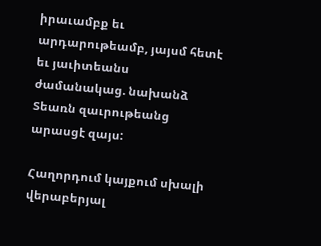իրաւամբք եւ արդարութեամբ, յայսմ հետէ եւ յաւիտեանս ժամանակաց. նախանձ Տեառն զաւրութեանց արասցէ զայս:

Հաղորդում կայքում սխալի վերաբերյալ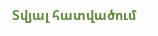Տվյալ հատվածում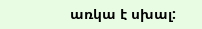առկա է սխալ: